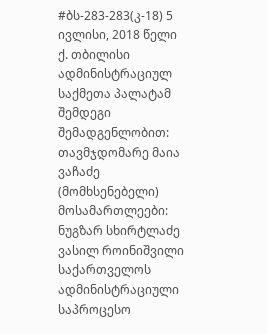#ბს-283-283(კ-18) 5 ივლისი, 2018 წელი ქ. თბილისი
ადმინისტრაციულ საქმეთა პალატამ
შემდეგი შემადგენლობით:
თავმჯდომარე მაია ვაჩაძე (მომხსენებელი)
მოსამართლეები: ნუგზარ სხირტლაძე
ვასილ როინიშვილი
საქართველოს ადმინისტრაციული საპროცესო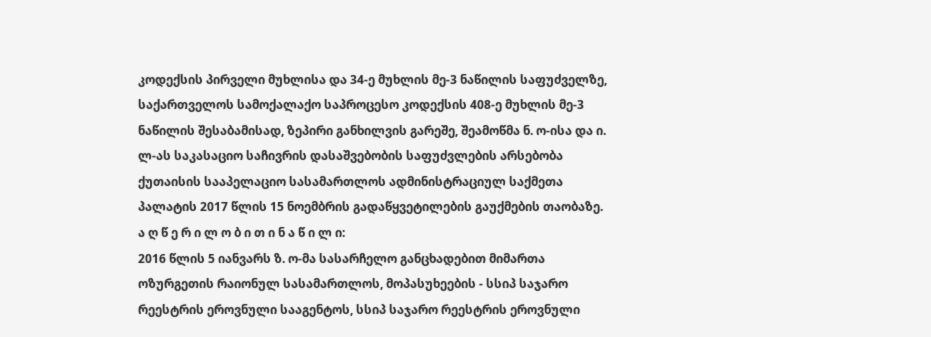კოდექსის პირველი მუხლისა და 34-ე მუხლის მე-3 ნაწილის საფუძველზე, საქართველოს სამოქალაქო საპროცესო კოდექსის 408-ე მუხლის მე-3 ნაწილის შესაბამისად, ზეპირი განხილვის გარეშე, შეამოწმა ნ. ო-ისა და ი. ლ-ას საკასაციო საჩივრის დასაშვებობის საფუძვლების არსებობა ქუთაისის სააპელაციო სასამართლოს ადმინისტრაციულ საქმეთა პალატის 2017 წლის 15 ნოემბრის გადაწყვეტილების გაუქმების თაობაზე.
ა ღ წ ე რ ი ლ ო ბ ი თ ი ნ ა წ ი ლ ი:
2016 წლის 5 იანვარს ზ. ო-მა სასარჩელო განცხადებით მიმართა ოზურგეთის რაიონულ სასამართლოს, მოპასუხეების - სსიპ საჯარო რეესტრის ეროვნული სააგენტოს, სსიპ საჯარო რეესტრის ეროვნული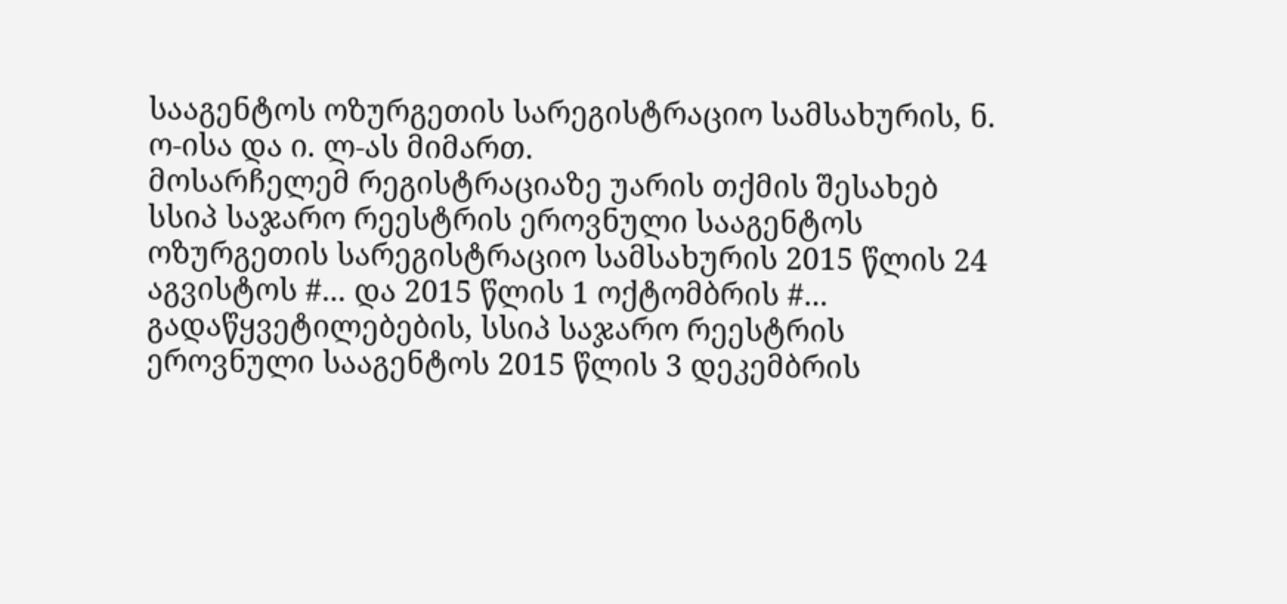სააგენტოს ოზურგეთის სარეგისტრაციო სამსახურის, ნ. ო-ისა და ი. ლ-ას მიმართ.
მოსარჩელემ რეგისტრაციაზე უარის თქმის შესახებ სსიპ საჯარო რეესტრის ეროვნული სააგენტოს ოზურგეთის სარეგისტრაციო სამსახურის 2015 წლის 24 აგვისტოს #... და 2015 წლის 1 ოქტომბრის #... გადაწყვეტილებების, სსიპ საჯარო რეესტრის ეროვნული სააგენტოს 2015 წლის 3 დეკემბრის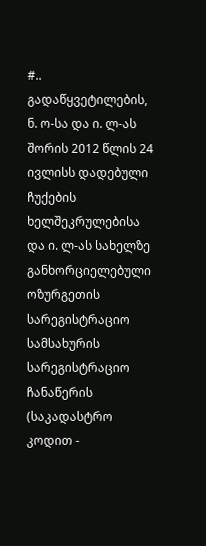#.. გადაწყვეტილების, ნ. ო-სა და ი. ლ-ას შორის 2012 წლის 24 ივლისს დადებული ჩუქების ხელშეკრულებისა და ი. ლ-ას სახელზე განხორციელებული ოზურგეთის სარეგისტრაციო სამსახურის სარეგისტრაციო ჩანაწერის (საკადასტრო კოდით -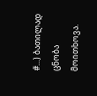#...) ბათილად ცნობა მოითხოვა.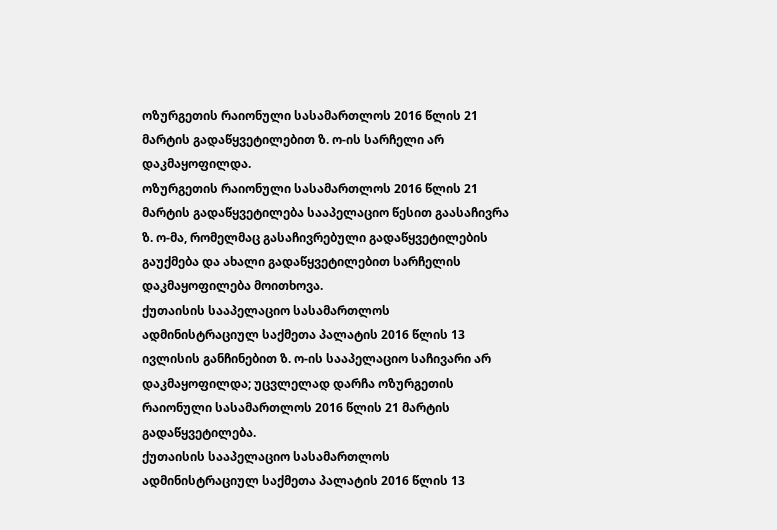ოზურგეთის რაიონული სასამართლოს 2016 წლის 21 მარტის გადაწყვეტილებით ზ. ო-ის სარჩელი არ დაკმაყოფილდა.
ოზურგეთის რაიონული სასამართლოს 2016 წლის 21 მარტის გადაწყვეტილება სააპელაციო წესით გაასაჩივრა ზ. ო-მა, რომელმაც გასაჩივრებული გადაწყვეტილების გაუქმება და ახალი გადაწყვეტილებით სარჩელის დაკმაყოფილება მოითხოვა.
ქუთაისის სააპელაციო სასამართლოს ადმინისტრაციულ საქმეთა პალატის 2016 წლის 13 ივლისის განჩინებით ზ. ო-ის სააპელაციო საჩივარი არ დაკმაყოფილდა; უცვლელად დარჩა ოზურგეთის რაიონული სასამართლოს 2016 წლის 21 მარტის გადაწყვეტილება.
ქუთაისის სააპელაციო სასამართლოს ადმინისტრაციულ საქმეთა პალატის 2016 წლის 13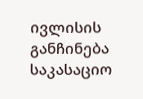ივლისის განჩინება საკასაციო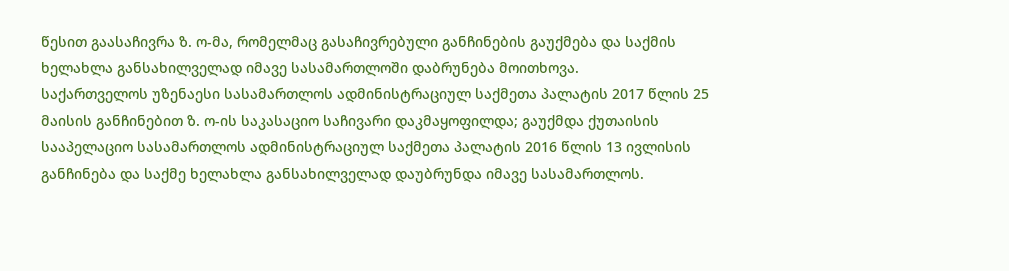წესით გაასაჩივრა ზ. ო-მა, რომელმაც გასაჩივრებული განჩინების გაუქმება და საქმის ხელახლა განსახილველად იმავე სასამართლოში დაბრუნება მოითხოვა.
საქართველოს უზენაესი სასამართლოს ადმინისტრაციულ საქმეთა პალატის 2017 წლის 25 მაისის განჩინებით ზ. ო-ის საკასაციო საჩივარი დაკმაყოფილდა; გაუქმდა ქუთაისის სააპელაციო სასამართლოს ადმინისტრაციულ საქმეთა პალატის 2016 წლის 13 ივლისის განჩინება და საქმე ხელახლა განსახილველად დაუბრუნდა იმავე სასამართლოს.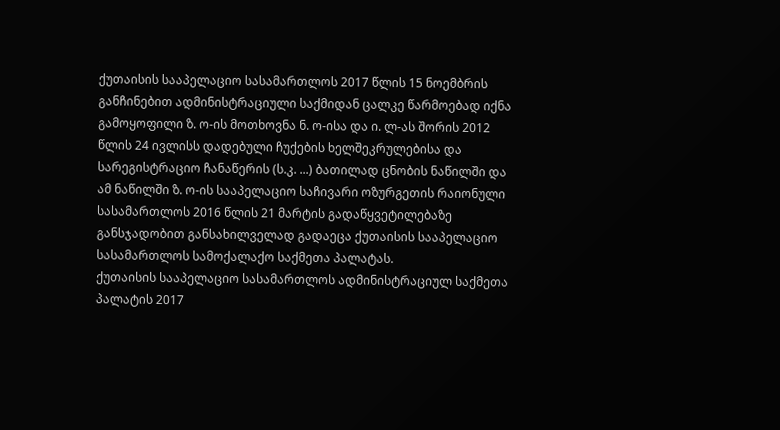ქუთაისის სააპელაციო სასამართლოს 2017 წლის 15 ნოემბრის განჩინებით ადმინისტრაციული საქმიდან ცალკე წარმოებად იქნა გამოყოფილი ზ. ო-ის მოთხოვნა ნ. ო-ისა და ი. ლ-ას შორის 2012 წლის 24 ივლისს დადებული ჩუქების ხელშეკრულებისა და სარეგისტრაციო ჩანაწერის (ს.კ. ...) ბათილად ცნობის ნაწილში და ამ ნაწილში ზ. ო-ის სააპელაციო საჩივარი ოზურგეთის რაიონული სასამართლოს 2016 წლის 21 მარტის გადაწყვეტილებაზე განსჯადობით განსახილველად გადაეცა ქუთაისის სააპელაციო სასამართლოს სამოქალაქო საქმეთა პალატას.
ქუთაისის სააპელაციო სასამართლოს ადმინისტრაციულ საქმეთა პალატის 2017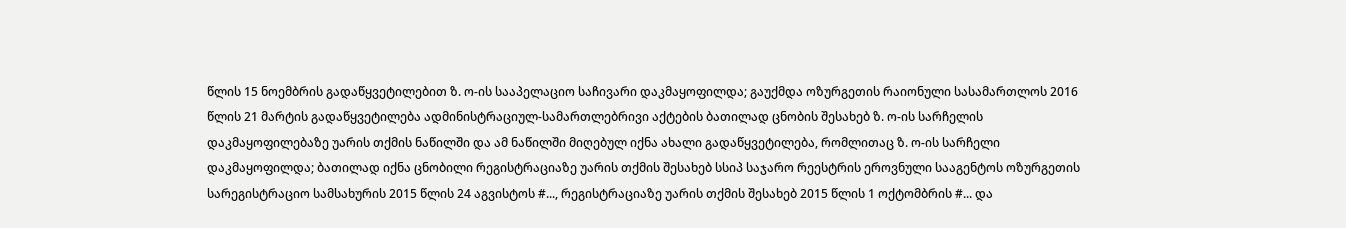წლის 15 ნოემბრის გადაწყვეტილებით ზ. ო-ის სააპელაციო საჩივარი დაკმაყოფილდა; გაუქმდა ოზურგეთის რაიონული სასამართლოს 2016 წლის 21 მარტის გადაწყვეტილება ადმინისტრაციულ-სამართლებრივი აქტების ბათილად ცნობის შესახებ ზ. ო-ის სარჩელის დაკმაყოფილებაზე უარის თქმის ნაწილში და ამ ნაწილში მიღებულ იქნა ახალი გადაწყვეტილება, რომლითაც ზ. ო-ის სარჩელი დაკმაყოფილდა; ბათილად იქნა ცნობილი რეგისტრაციაზე უარის თქმის შესახებ სსიპ საჯარო რეესტრის ეროვნული სააგენტოს ოზურგეთის სარეგისტრაციო სამსახურის 2015 წლის 24 აგვისტოს #..., რეგისტრაციაზე უარის თქმის შესახებ 2015 წლის 1 ოქტომბრის #... და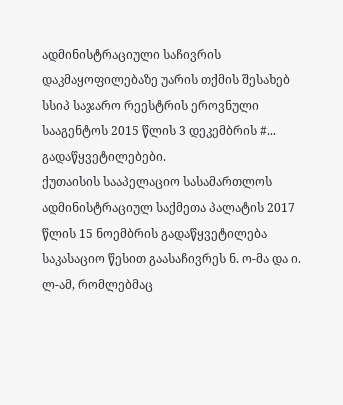ადმინისტრაციული საჩივრის დაკმაყოფილებაზე უარის თქმის შესახებ სსიპ საჯარო რეესტრის ეროვნული სააგენტოს 2015 წლის 3 დეკემბრის #... გადაწყვეტილებები.
ქუთაისის სააპელაციო სასამართლოს ადმინისტრაციულ საქმეთა პალატის 2017 წლის 15 ნოემბრის გადაწყვეტილება საკასაციო წესით გაასაჩივრეს ნ. ო-მა და ი. ლ-ამ, რომლებმაც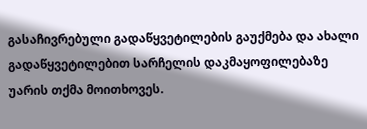გასაჩივრებული გადაწყვეტილების გაუქმება და ახალი გადაწყვეტილებით სარჩელის დაკმაყოფილებაზე უარის თქმა მოითხოვეს.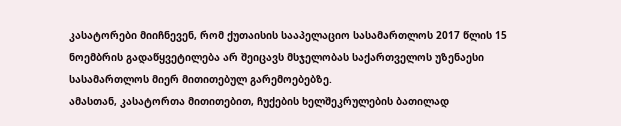კასატორები მიიჩნევენ, რომ ქუთაისის სააპელაციო სასამართლოს 2017 წლის 15 ნოემბრის გადაწყვეტილება არ შეიცავს მსჯელობას საქართველოს უზენაესი სასამართლოს მიერ მითითებულ გარემოებებზე.
ამასთან, კასატორთა მითითებით, ჩუქების ხელშეკრულების ბათილად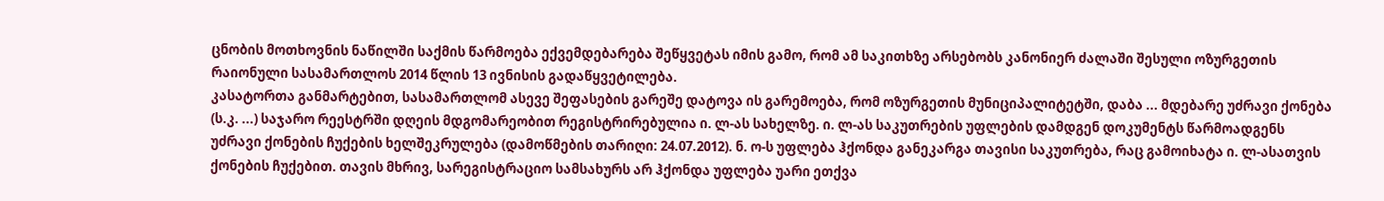ცნობის მოთხოვნის ნაწილში საქმის წარმოება ექვემდებარება შეწყვეტას იმის გამო, რომ ამ საკითხზე არსებობს კანონიერ ძალაში შესული ოზურგეთის რაიონული სასამართლოს 2014 წლის 13 ივნისის გადაწყვეტილება.
კასატორთა განმარტებით, სასამართლომ ასევე შეფასების გარეშე დატოვა ის გარემოება, რომ ოზურგეთის მუნიციპალიტეტში, დაბა ... მდებარე უძრავი ქონება (ს.კ. ...) საჯარო რეესტრში დღეის მდგომარეობით რეგისტრირებულია ი. ლ-ას სახელზე. ი. ლ-ას საკუთრების უფლების დამდგენ დოკუმენტს წარმოადგენს უძრავი ქონების ჩუქების ხელშეკრულება (დამოწმების თარიღი: 24.07.2012). ნ. ო-ს უფლება ჰქონდა განეკარგა თავისი საკუთრება, რაც გამოიხატა ი. ლ-ასათვის ქონების ჩუქებით. თავის მხრივ, სარეგისტრაციო სამსახურს არ ჰქონდა უფლება უარი ეთქვა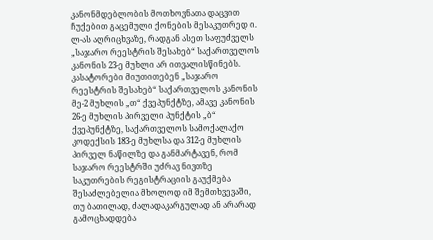კანონმდებლობის მოთხოვნათა დაცვით ჩუქებით გაცემული ქონების მესაკუთრედ ი. ლ-ას აღრიცხვაზე, რადგან ასეთ საფუძველს „საჯარო რეესტრის შესახებ“ საქართველოს კანონის 23-ე მუხლი არ ითვალისწინებს.
კასატორები მიუთითებენ „საჯარო რეესტრის შესახებ“ საქართველოს კანონის მე-2 მუხლის „თ“ ქვეპუნქტზე, ამავე კანონის 26-ე მუხლის პირველი პუნქტის „ბ“ ქვეპუნქტზე, საქართველოს სამოქალაქო კოდექსის 183-ე მუხლსა და 312-ე მუხლის პირველ ნაწილზე და განმარტავენ, რომ საჯარო რეესტრში უძრავ ნივთზე საკუთრების რეგისტრაციის გაუქმება შესაძლებელია მხოლოდ იმ შემთხვევაში, თუ ბათილად, ძალადაკარგულად ან არარად გამოცხადდება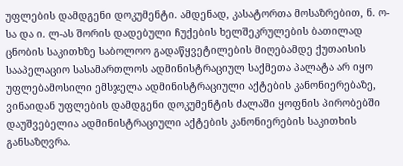უფლების დამდგენი დოკუმენტი. ამდენად, კასატორთა მოსაზრებით, ნ. ო-სა და ი. ლ-ას შორის დადებული ჩუქების ხელშეკრულების ბათილად ცნობის საკითხზე საბოლოო გადაწყვეტილების მიღებამდე ქუთაისის სააპელაციო სასამართლოს ადმინისტრაციულ საქმეთა პალატა არ იყო უფლებამოსილი ემსჯელა ადმინისტრაციული აქტების კანონიერებაზე, ვინაიდან უფლების დამდგენი დოკუმენტის ძალაში ყოფნის პირობებში დაუშვებელია ადმინისტრაციული აქტების კანონიერების საკითხის განსაზღვრა.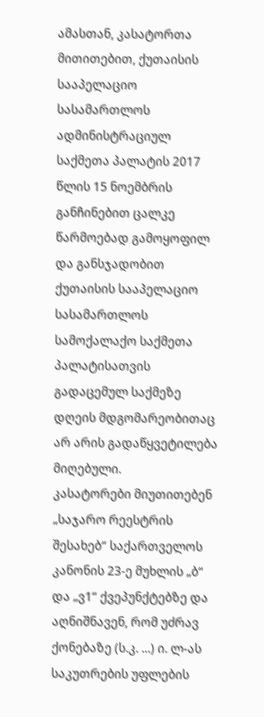ამასთან, კასატორთა მითითებით, ქუთაისის სააპელაციო სასამართლოს ადმინისტრაციულ საქმეთა პალატის 2017 წლის 15 ნოემბრის განჩინებით ცალკე წარმოებად გამოყოფილ და განსჯადობით ქუთაისის სააპელაციო სასამართლოს სამოქალაქო საქმეთა პალატისათვის გადაცემულ საქმეზე დღეის მდგომარეობითაც არ არის გადაწყვეტილება მიღებული.
კასატორები მიუთითებენ „საჯარო რეესტრის შესახებ“ საქართველოს კანონის 23-ე მუხლის „ბ“ და „ვ1“ ქვეპუნქტებზე და აღნიშნავენ, რომ უძრავ ქონებაზე (ს.კ. ...) ი. ლ-ას საკუთრების უფლების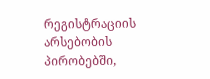რეგისტრაციის არსებობის პირობებში,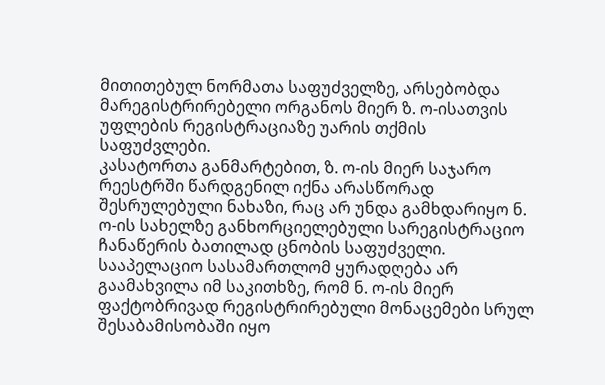მითითებულ ნორმათა საფუძველზე, არსებობდა მარეგისტრირებელი ორგანოს მიერ ზ. ო-ისათვის უფლების რეგისტრაციაზე უარის თქმის საფუძვლები.
კასატორთა განმარტებით, ზ. ო-ის მიერ საჯარო რეესტრში წარდგენილ იქნა არასწორად შესრულებული ნახაზი, რაც არ უნდა გამხდარიყო ნ. ო-ის სახელზე განხორციელებული სარეგისტრაციო ჩანაწერის ბათილად ცნობის საფუძველი. სააპელაციო სასამართლომ ყურადღება არ გაამახვილა იმ საკითხზე, რომ ნ. ო-ის მიერ ფაქტობრივად რეგისტრირებული მონაცემები სრულ შესაბამისობაში იყო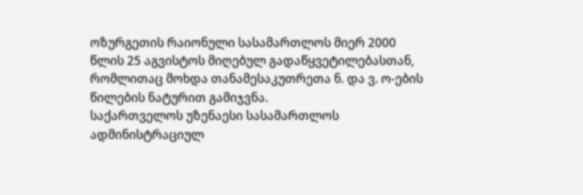ოზურგეთის რაიონული სასამართლოს მიერ 2000 წლის 25 აგვისტოს მიღებულ გადაწყვეტილებასთან, რომლითაც მოხდა თანამესაკუთრეთა ნ. და ვ. ო-ების წილების ნატურით გამიჯვნა.
საქართველოს უზენაესი სასამართლოს ადმინისტრაციულ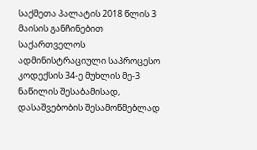საქმეთა პალატის 2018 წლის 3 მაისის განჩინებით საქართველოს ადმინისტრაციული საპროცესო კოდექსის 34-ე მუხლის მე-3 ნაწილის შესაბამისად, დასაშვებობის შესამოწმებლად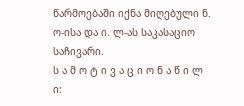წარმოებაში იქნა მიღებული ნ. ო-ისა და ი. ლ-ას საკასაციო საჩივარი.
ს ა მ ო ტ ი ვ ა ც ი ო ნ ა წ ი ლ ი: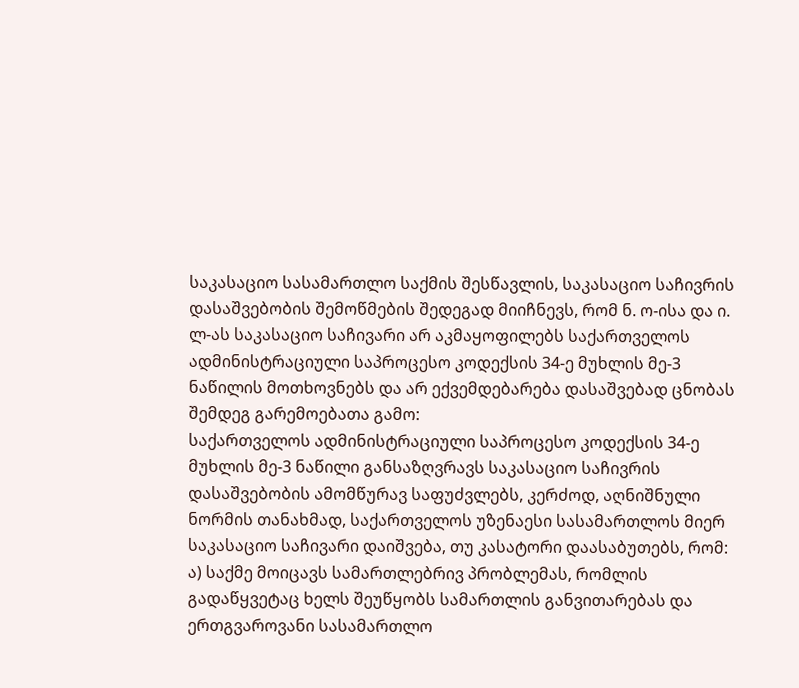საკასაციო სასამართლო საქმის შესწავლის, საკასაციო საჩივრის დასაშვებობის შემოწმების შედეგად მიიჩნევს, რომ ნ. ო-ისა და ი. ლ-ას საკასაციო საჩივარი არ აკმაყოფილებს საქართველოს ადმინისტრაციული საპროცესო კოდექსის 34-ე მუხლის მე-3 ნაწილის მოთხოვნებს და არ ექვემდებარება დასაშვებად ცნობას შემდეგ გარემოებათა გამო:
საქართველოს ადმინისტრაციული საპროცესო კოდექსის 34-ე მუხლის მე-3 ნაწილი განსაზღვრავს საკასაციო საჩივრის დასაშვებობის ამომწურავ საფუძვლებს, კერძოდ, აღნიშნული ნორმის თანახმად, საქართველოს უზენაესი სასამართლოს მიერ საკასაციო საჩივარი დაიშვება, თუ კასატორი დაასაბუთებს, რომ: ა) საქმე მოიცავს სამართლებრივ პრობლემას, რომლის გადაწყვეტაც ხელს შეუწყობს სამართლის განვითარებას და ერთგვაროვანი სასამართლო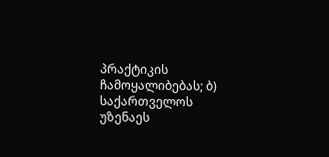პრაქტიკის ჩამოყალიბებას; ბ) საქართველოს უზენაეს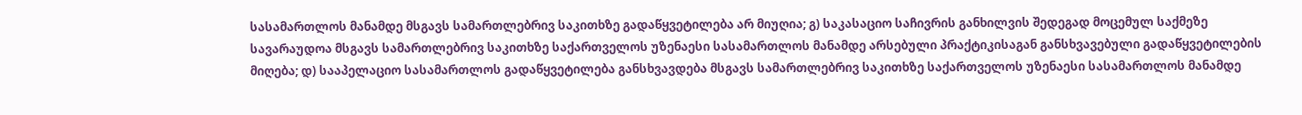სასამართლოს მანამდე მსგავს სამართლებრივ საკითხზე გადაწყვეტილება არ მიუღია; გ) საკასაციო საჩივრის განხილვის შედეგად მოცემულ საქმეზე სავარაუდოა მსგავს სამართლებრივ საკითხზე საქართველოს უზენაესი სასამართლოს მანამდე არსებული პრაქტიკისაგან განსხვავებული გადაწყვეტილების მიღება; დ) სააპელაციო სასამართლოს გადაწყვეტილება განსხვავდება მსგავს სამართლებრივ საკითხზე საქართველოს უზენაესი სასამართლოს მანამდე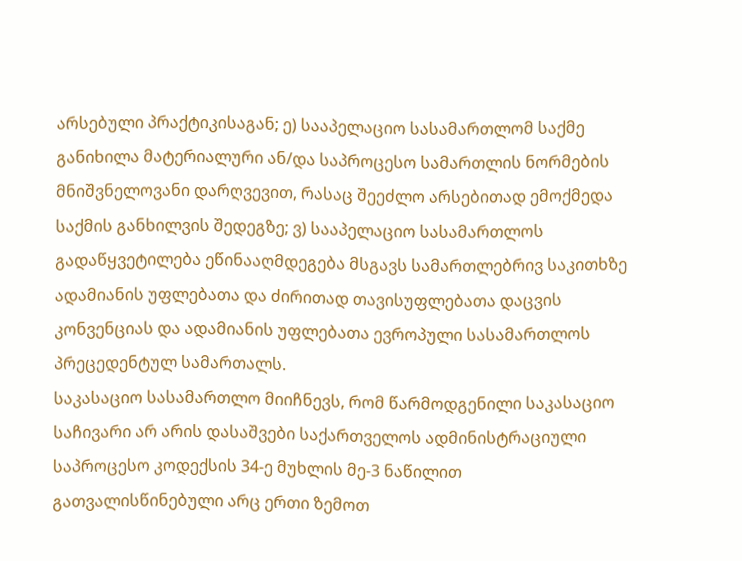არსებული პრაქტიკისაგან; ე) სააპელაციო სასამართლომ საქმე განიხილა მატერიალური ან/და საპროცესო სამართლის ნორმების მნიშვნელოვანი დარღვევით, რასაც შეეძლო არსებითად ემოქმედა საქმის განხილვის შედეგზე; ვ) სააპელაციო სასამართლოს გადაწყვეტილება ეწინააღმდეგება მსგავს სამართლებრივ საკითხზე ადამიანის უფლებათა და ძირითად თავისუფლებათა დაცვის კონვენციას და ადამიანის უფლებათა ევროპული სასამართლოს პრეცედენტულ სამართალს.
საკასაციო სასამართლო მიიჩნევს, რომ წარმოდგენილი საკასაციო საჩივარი არ არის დასაშვები საქართველოს ადმინისტრაციული საპროცესო კოდექსის 34-ე მუხლის მე-3 ნაწილით გათვალისწინებული არც ერთი ზემოთ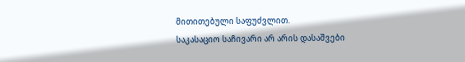მითითებული საფუძვლით.
საკასაციო საჩივარი არ არის დასაშვები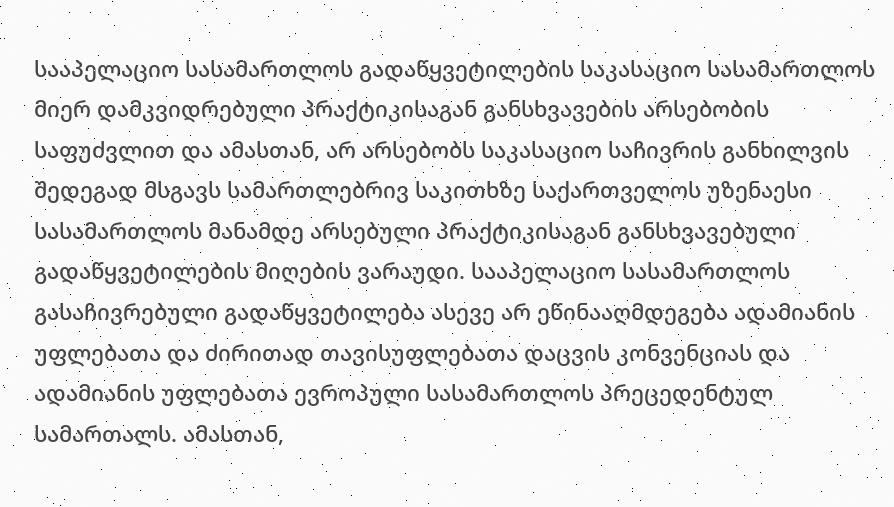სააპელაციო სასამართლოს გადაწყვეტილების საკასაციო სასამართლოს მიერ დამკვიდრებული პრაქტიკისაგან განსხვავების არსებობის საფუძვლით და ამასთან, არ არსებობს საკასაციო საჩივრის განხილვის შედეგად მსგავს სამართლებრივ საკითხზე საქართველოს უზენაესი სასამართლოს მანამდე არსებული პრაქტიკისაგან განსხვავებული გადაწყვეტილების მიღების ვარაუდი. სააპელაციო სასამართლოს გასაჩივრებული გადაწყვეტილება ასევე არ ეწინააღმდეგება ადამიანის უფლებათა და ძირითად თავისუფლებათა დაცვის კონვენციას და ადამიანის უფლებათა ევროპული სასამართლოს პრეცედენტულ სამართალს. ამასთან,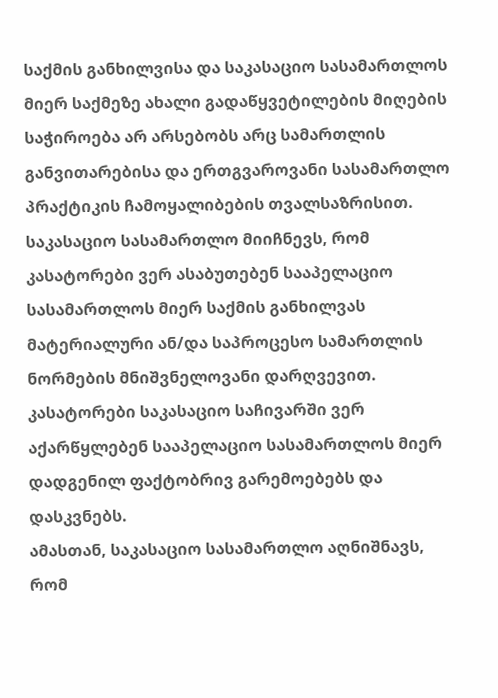საქმის განხილვისა და საკასაციო სასამართლოს მიერ საქმეზე ახალი გადაწყვეტილების მიღების საჭიროება არ არსებობს არც სამართლის განვითარებისა და ერთგვაროვანი სასამართლო პრაქტიკის ჩამოყალიბების თვალსაზრისით.
საკასაციო სასამართლო მიიჩნევს, რომ კასატორები ვერ ასაბუთებენ სააპელაციო სასამართლოს მიერ საქმის განხილვას მატერიალური ან/და საპროცესო სამართლის ნორმების მნიშვნელოვანი დარღვევით. კასატორები საკასაციო საჩივარში ვერ აქარწყლებენ სააპელაციო სასამართლოს მიერ დადგენილ ფაქტობრივ გარემოებებს და დასკვნებს.
ამასთან, საკასაციო სასამართლო აღნიშნავს, რომ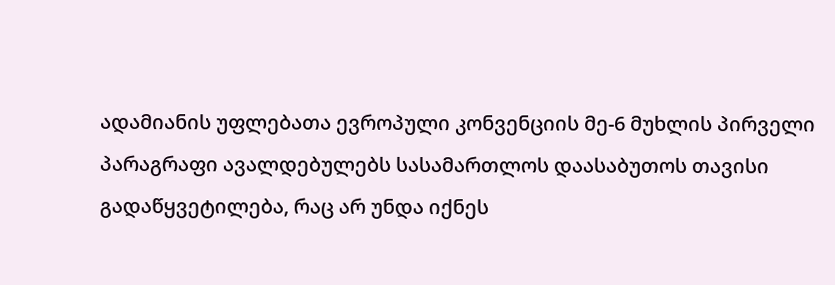ადამიანის უფლებათა ევროპული კონვენციის მე-6 მუხლის პირველი პარაგრაფი ავალდებულებს სასამართლოს დაასაბუთოს თავისი გადაწყვეტილება, რაც არ უნდა იქნეს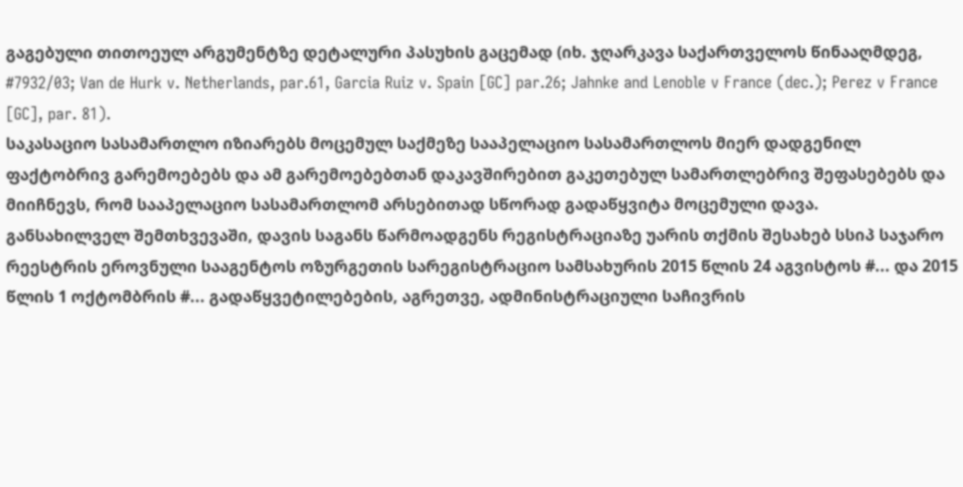გაგებული თითოეულ არგუმენტზე დეტალური პასუხის გაცემად (იხ. ჯღარკავა საქართველოს წინააღმდეგ, #7932/03; Van de Hurk v. Netherlands, par.61, Garcia Ruiz v. Spain [GC] par.26; Jahnke and Lenoble v France (dec.); Perez v France [GC], par. 81).
საკასაციო სასამართლო იზიარებს მოცემულ საქმეზე სააპელაციო სასამართლოს მიერ დადგენილ ფაქტობრივ გარემოებებს და ამ გარემოებებთან დაკავშირებით გაკეთებულ სამართლებრივ შეფასებებს და მიიჩნევს, რომ სააპელაციო სასამართლომ არსებითად სწორად გადაწყვიტა მოცემული დავა.
განსახილველ შემთხვევაში, დავის საგანს წარმოადგენს რეგისტრაციაზე უარის თქმის შესახებ სსიპ საჯარო რეესტრის ეროვნული სააგენტოს ოზურგეთის სარეგისტრაციო სამსახურის 2015 წლის 24 აგვისტოს #... და 2015 წლის 1 ოქტომბრის #... გადაწყვეტილებების, აგრეთვე, ადმინისტრაციული საჩივრის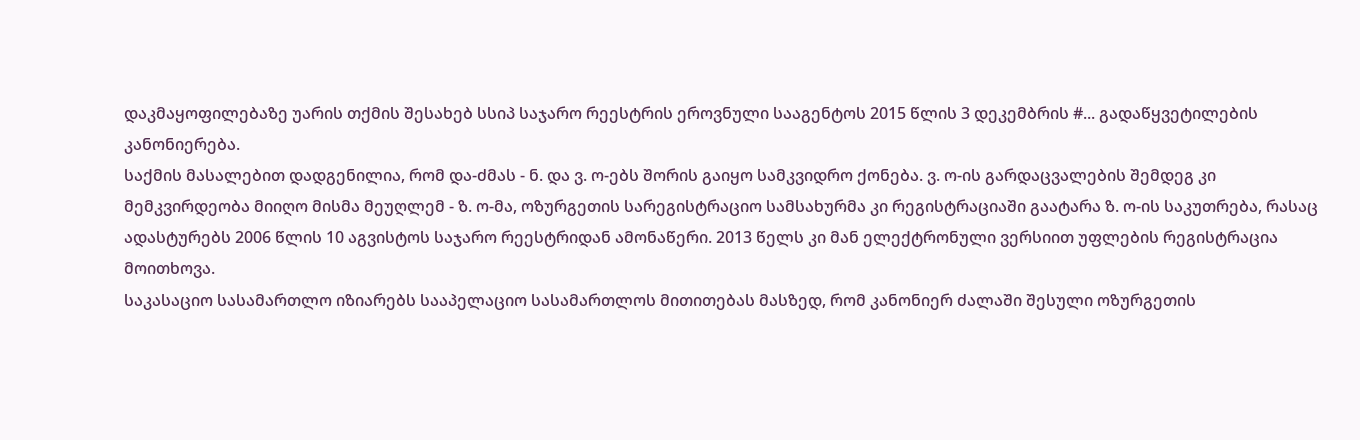დაკმაყოფილებაზე უარის თქმის შესახებ სსიპ საჯარო რეესტრის ეროვნული სააგენტოს 2015 წლის 3 დეკემბრის #... გადაწყვეტილების კანონიერება.
საქმის მასალებით დადგენილია, რომ და-ძმას - ნ. და ვ. ო-ებს შორის გაიყო სამკვიდრო ქონება. ვ. ო-ის გარდაცვალების შემდეგ კი მემკვირდეობა მიიღო მისმა მეუღლემ - ზ. ო-მა, ოზურგეთის სარეგისტრაციო სამსახურმა კი რეგისტრაციაში გაატარა ზ. ო-ის საკუთრება, რასაც ადასტურებს 2006 წლის 10 აგვისტოს საჯარო რეესტრიდან ამონაწერი. 2013 წელს კი მან ელექტრონული ვერსიით უფლების რეგისტრაცია მოითხოვა.
საკასაციო სასამართლო იზიარებს სააპელაციო სასამართლოს მითითებას მასზედ, რომ კანონიერ ძალაში შესული ოზურგეთის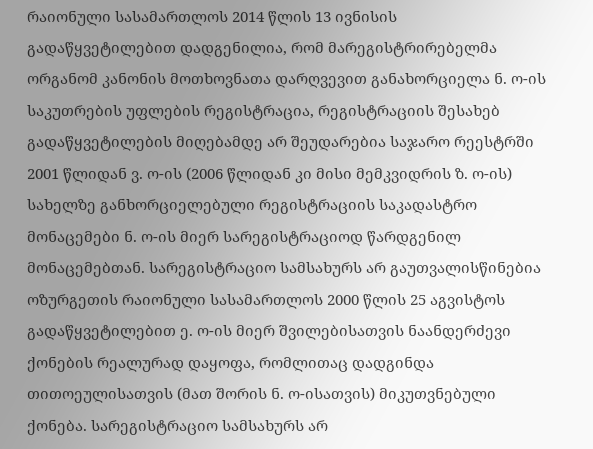რაიონული სასამართლოს 2014 წლის 13 ივნისის გადაწყვეტილებით დადგენილია, რომ მარეგისტრირებელმა ორგანომ კანონის მოთხოვნათა დარღვევით განახორციელა ნ. ო-ის საკუთრების უფლების რეგისტრაცია, რეგისტრაციის შესახებ გადაწყვეტილების მიღებამდე არ შეუდარებია საჯარო რეესტრში 2001 წლიდან ვ. ო-ის (2006 წლიდან კი მისი მემკვიდრის ზ. ო-ის) სახელზე განხორციელებული რეგისტრაციის საკადასტრო მონაცემები ნ. ო-ის მიერ სარეგისტრაციოდ წარდგენილ მონაცემებთან. სარეგისტრაციო სამსახურს არ გაუთვალისწინებია ოზურგეთის რაიონული სასამართლოს 2000 წლის 25 აგვისტოს გადაწყვეტილებით ე. ო-ის მიერ შვილებისათვის ნაანდერძევი ქონების რეალურად დაყოფა, რომლითაც დადგინდა თითოეულისათვის (მათ შორის ნ. ო-ისათვის) მიკუთვნებული ქონება. სარეგისტრაციო სამსახურს არ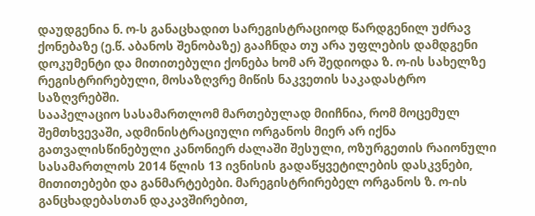დაუდგენია ნ. ო-ს განაცხადით სარეგისტრაციოდ წარდგენილ უძრავ ქონებაზე (ე.წ. აბანოს შენობაზე) გააჩნდა თუ არა უფლების დამდგენი დოკუმენტი და მითითებული ქონება ხომ არ შედიოდა ზ. ო-ის სახელზე რეგისტრირებული, მოსაზღვრე მიწის ნაკვეთის საკადასტრო საზღვრებში.
სააპელაციო სასამართლომ მართებულად მიიჩნია, რომ მოცემულ შემთხვევაში, ადმინისტრაციული ორგანოს მიერ არ იქნა გათვალისწინებული კანონიერ ძალაში შესული, ოზურგეთის რაიონული სასამართლოს 2014 წლის 13 ივნისის გადაწყვეტილების დასკვნები, მითითებები და განმარტებები. მარეგისტრირებელ ორგანოს ზ. ო-ის განცხადებასთან დაკავშირებით,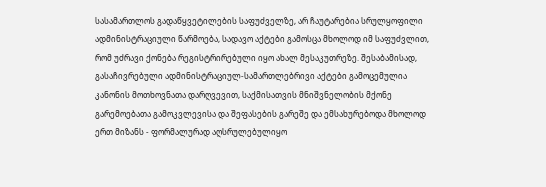სასამართლოს გადაწყვეტილების საფუძველზე, არ ჩაუტარებია სრულყოფილი ადმინისტრაციული წარმოება, სადავო აქტები გამოსცა მხოლოდ იმ საფუძვლით, რომ უძრავი ქონება რეგისტრირებული იყო ახალ მესაკუთრეზე. შესაბამისად, გასაჩივრებული ადმინისტრაციულ-სამართლებრივი აქტები გამოცემულია კანონის მოთხოვნათა დარღვევით, საქმისათვის მნიშვნელობის მქონე გარემოებათა გამოკვლევისა და შეფასების გარეშე და ემსახურებოდა მხოლოდ ერთ მიზანს - ფორმალურად აღსრულებულიყო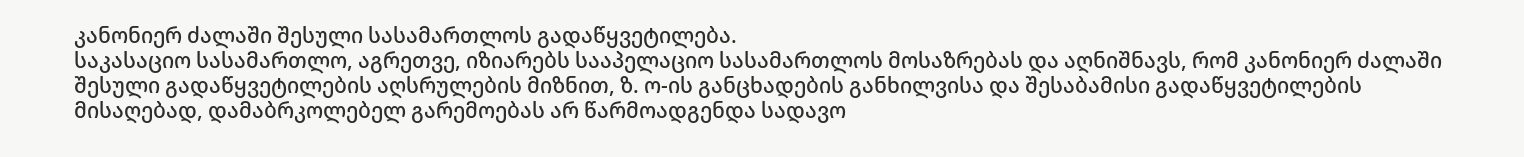კანონიერ ძალაში შესული სასამართლოს გადაწყვეტილება.
საკასაციო სასამართლო, აგრეთვე, იზიარებს სააპელაციო სასამართლოს მოსაზრებას და აღნიშნავს, რომ კანონიერ ძალაში შესული გადაწყვეტილების აღსრულების მიზნით, ზ. ო-ის განცხადების განხილვისა და შესაბამისი გადაწყვეტილების მისაღებად, დამაბრკოლებელ გარემოებას არ წარმოადგენდა სადავო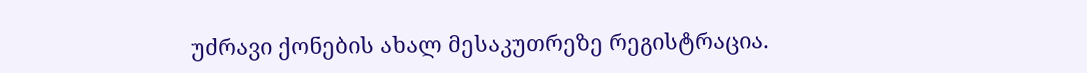უძრავი ქონების ახალ მესაკუთრეზე რეგისტრაცია.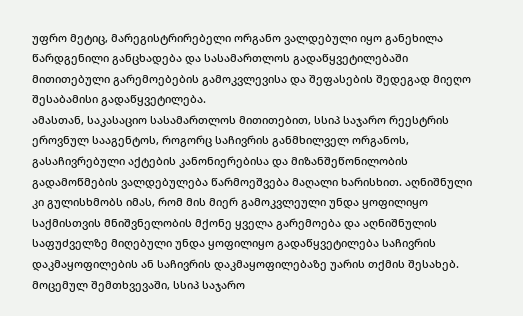უფრო მეტიც, მარეგისტრირებელი ორგანო ვალდებული იყო განეხილა წარდგენილი განცხადება და სასამართლოს გადაწყვეტილებაში მითითებული გარემოებების გამოკვლევისა და შეფასების შედეგად მიეღო შესაბამისი გადაწყვეტილება.
ამასთან, საკასაციო სასამართლოს მითითებით, სსიპ საჯარო რეესტრის ეროვნულ სააგენტოს, როგორც საჩივრის განმხილველ ორგანოს, გასაჩივრებული აქტების კანონიერებისა და მიზანშეწონილობის გადამოწმების ვალდებულება წარმოეშვება მაღალი ხარისხით. აღნიშნული კი გულისხმობს იმას, რომ მის მიერ გამოკვლეული უნდა ყოფილიყო საქმისთვის მნიშვნელობის მქონე ყველა გარემოება და აღნიშნულის საფუძველზე მიღებული უნდა ყოფილიყო გადაწყვეტილება საჩივრის დაკმაყოფილების ან საჩივრის დაკმაყოფილებაზე უარის თქმის შესახებ. მოცემულ შემთხვევაში, სსიპ საჯარო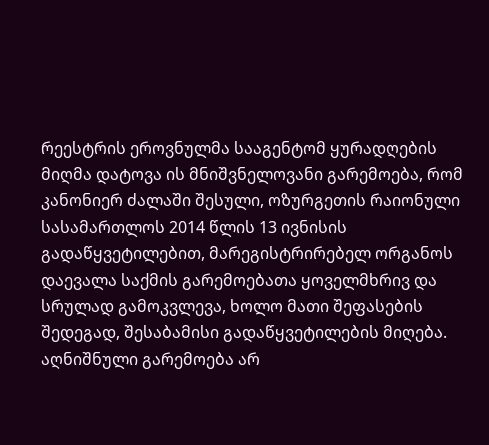რეესტრის ეროვნულმა სააგენტომ ყურადღების მიღმა დატოვა ის მნიშვნელოვანი გარემოება, რომ კანონიერ ძალაში შესული, ოზურგეთის რაიონული სასამართლოს 2014 წლის 13 ივნისის გადაწყვეტილებით, მარეგისტრირებელ ორგანოს დაევალა საქმის გარემოებათა ყოველმხრივ და სრულად გამოკვლევა, ხოლო მათი შეფასების შედეგად, შესაბამისი გადაწყვეტილების მიღება. აღნიშნული გარემოება არ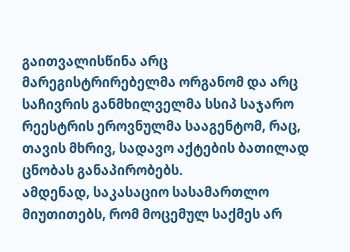გაითვალისწინა არც მარეგისტრირებელმა ორგანომ და არც საჩივრის განმხილველმა სსიპ საჯარო რეესტრის ეროვნულმა სააგენტომ, რაც, თავის მხრივ, სადავო აქტების ბათილად ცნობას განაპირობებს.
ამდენად, საკასაციო სასამართლო მიუთითებს, რომ მოცემულ საქმეს არ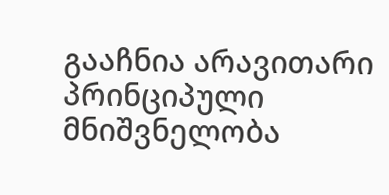გააჩნია არავითარი პრინციპული მნიშვნელობა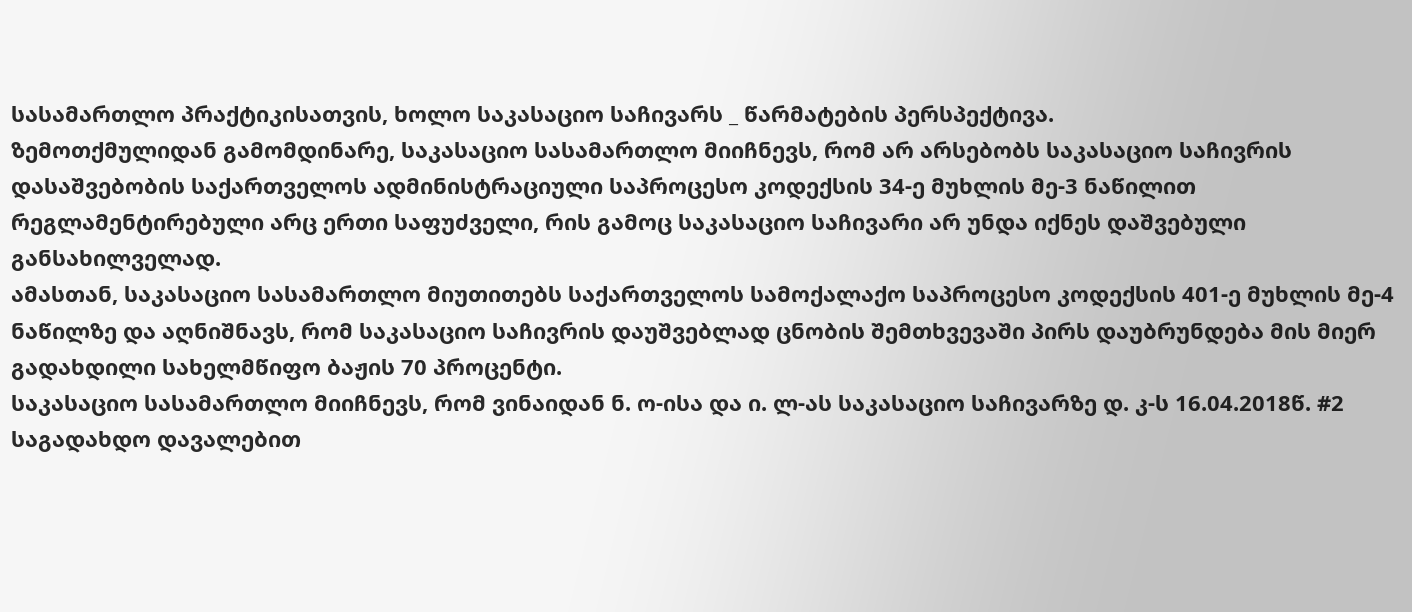სასამართლო პრაქტიკისათვის, ხოლო საკასაციო საჩივარს _ წარმატების პერსპექტივა.
ზემოთქმულიდან გამომდინარე, საკასაციო სასამართლო მიიჩნევს, რომ არ არსებობს საკასაციო საჩივრის დასაშვებობის საქართველოს ადმინისტრაციული საპროცესო კოდექსის 34-ე მუხლის მე-3 ნაწილით რეგლამენტირებული არც ერთი საფუძველი, რის გამოც საკასაციო საჩივარი არ უნდა იქნეს დაშვებული განსახილველად.
ამასთან, საკასაციო სასამართლო მიუთითებს საქართველოს სამოქალაქო საპროცესო კოდექსის 401-ე მუხლის მე-4 ნაწილზე და აღნიშნავს, რომ საკასაციო საჩივრის დაუშვებლად ცნობის შემთხვევაში პირს დაუბრუნდება მის მიერ გადახდილი სახელმწიფო ბაჟის 70 პროცენტი.
საკასაციო სასამართლო მიიჩნევს, რომ ვინაიდან ნ. ო-ისა და ი. ლ-ას საკასაციო საჩივარზე დ. კ-ს 16.04.2018წ. #2 საგადახდო დავალებით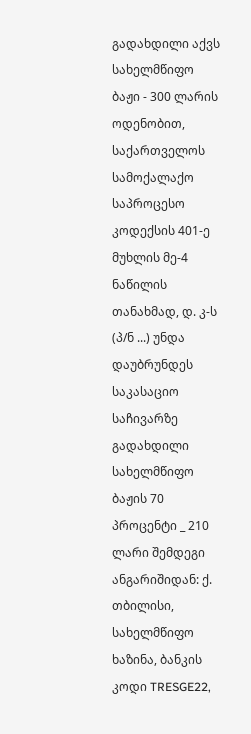გადახდილი აქვს სახელმწიფო ბაჟი - 300 ლარის ოდენობით, საქართველოს სამოქალაქო საპროცესო კოდექსის 401-ე მუხლის მე-4 ნაწილის თანახმად, დ. კ-ს (პ/ნ ...) უნდა დაუბრუნდეს საკასაციო საჩივარზე გადახდილი სახელმწიფო ბაჟის 70 პროცენტი _ 210 ლარი შემდეგი ანგარიშიდან: ქ. თბილისი, სახელმწიფო ხაზინა, ბანკის კოდი TRESGE22,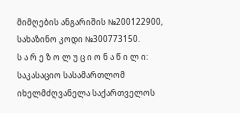მიმღების ანგარიშის №200122900, სახაზინო კოდი №300773150.
ს ა რ ე ზ ო ლ უ ც ი ო ნ ა წ ი ლ ი:
საკასაციო სასამართლომ იხელმძღვანელა საქართველოს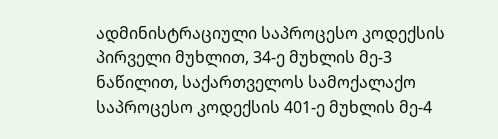ადმინისტრაციული საპროცესო კოდექსის პირველი მუხლით, 34-ე მუხლის მე-3 ნაწილით, საქართველოს სამოქალაქო საპროცესო კოდექსის 401-ე მუხლის მე-4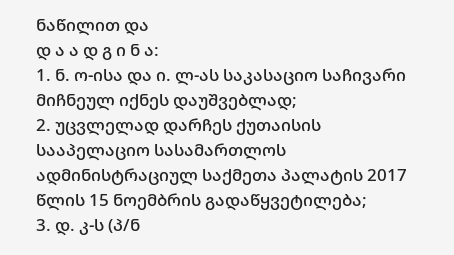ნაწილით და
დ ა ა დ გ ი ნ ა:
1. ნ. ო-ისა და ი. ლ-ას საკასაციო საჩივარი მიჩნეულ იქნეს დაუშვებლად;
2. უცვლელად დარჩეს ქუთაისის სააპელაციო სასამართლოს ადმინისტრაციულ საქმეთა პალატის 2017 წლის 15 ნოემბრის გადაწყვეტილება;
3. დ. კ-ს (პ/ნ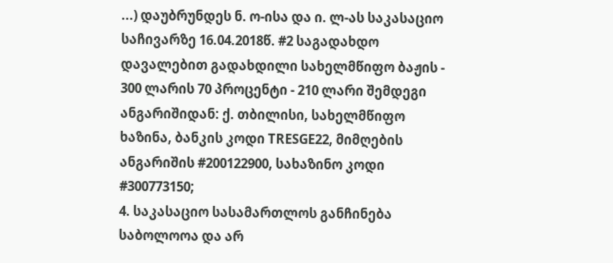...) დაუბრუნდეს ნ. ო-ისა და ი. ლ-ას საკასაციო საჩივარზე 16.04.2018წ. #2 საგადახდო დავალებით გადახდილი სახელმწიფო ბაჟის - 300 ლარის 70 პროცენტი - 210 ლარი შემდეგი ანგარიშიდან: ქ. თბილისი, სახელმწიფო ხაზინა, ბანკის კოდი TRESGE22, მიმღების ანგარიშის #200122900, სახაზინო კოდი #300773150;
4. საკასაციო სასამართლოს განჩინება საბოლოოა და არ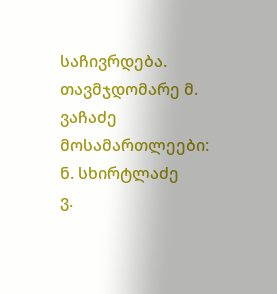საჩივრდება.
თავმჯდომარე მ. ვაჩაძე
მოსამართლეები: ნ. სხირტლაძე
ვ.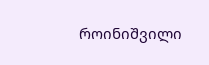როინიშვილი